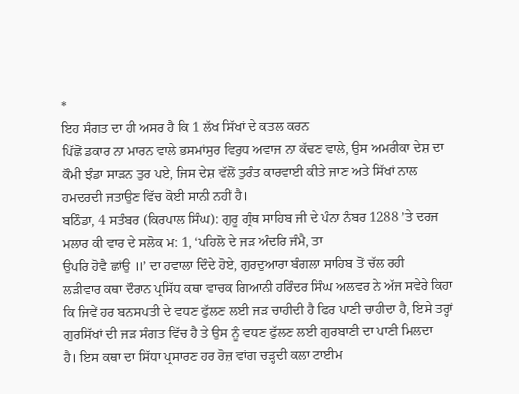*
ਇਹ ਸੰਗਤ ਦਾ ਹੀ ਅਸਰ ਹੈ ਕਿ 1 ਲੱਖ ਸਿੱਖਾਂ ਦੇ ਕਤਲ ਕਰਨ
ਪਿੱਛੋਂ ਡਕਾਰ ਨਾ ਮਾਰਨ ਵਾਲੇ ਭਸਮਾਂਸੁਰ ਵਿਰੁਧ ਅਵਾਜ ਨਾ ਕੱਢਣ ਵਾਲੇ, ਉਸ ਅਮਰੀਕਾ ਦੇਸ਼ ਦਾ
ਕੌਮੀ ਝੰਡਾ ਸਾੜਨ ਤੁਰ ਪਏ, ਜਿਸ ਦੇਸ਼ ਵੱਲੋਂ ਤੁਰੰਤ ਕਾਰਵਾਈ ਕੀਤੇ ਜਾਣ ਅਤੇ ਸਿੱਖਾਂ ਨਾਲ
ਹਮਦਰਦੀ ਜਤਾਉਣ ਵਿੱਚ ਕੋਈ ਸਾਨੀ ਨਹੀਂ ਹੈ।
ਬਠਿੰਡਾ, 4 ਸਤੰਬਰ (ਕਿਰਪਾਲ ਸਿੰਘ): ਗੁਰੂ ਗ੍ਰੰਥ ਸਾਹਿਬ ਜੀ ਦੇ ਪੰਨਾ ਨੰਬਰ 1288 ’ਤੇ ਦਰਜ
ਮਲਾਰ ਕੀ ਵਾਰ ਦੇ ਸਲੋਕ ਮ: 1, ‘ਪਹਿਲੋ ਦੇ ਜੜ ਅੰਦਰਿ ਜੰਮੈ, ਤਾ
ਉਪਰਿ ਹੋਵੈ ਛਾਂਉ ॥’ ਦਾ ਹਵਾਲਾ ਦਿੰਦੇ ਹੋਏ, ਗੁਰਦੁਆਰਾ ਬੰਗਲਾ ਸਾਹਿਬ ਤੋਂ ਚੱਲ ਰਹੀ
ਲੜੀਵਾਰ ਕਥਾ ਦੌਰਾਨ ਪ੍ਰਸਿੱਧ ਕਥਾ ਵਾਚਕ ਗਿਆਨੀ ਹਰਿੰਦਰ ਸਿੰਘ ਅਲਵਰ ਨੇ ਅੱਜ ਸਵੇਰੇ ਕਿਹਾ
ਕਿ ਜਿਵੇਂ ਹਰ ਬਨਸਪਤੀ ਦੇ ਵਧਣ ਫੁੱਲਣ ਲਈ ਜੜ ਚਾਹੀਦੀ ਹੈ ਫਿਰ ਪਾਣੀ ਚਾਹੀਦਾ ਹੈ, ਇਸੇ ਤਰ੍ਹਾਂ
ਗੁਰਸਿੱਖਾਂ ਦੀ ਜੜ ਸੰਗਤ ਵਿੱਚ ਹੈ ਤੇ ਉਸ ਨੂੰ ਵਧਣ ਫੁੱਲਣ ਲਈ ਗੁਰਬਾਣੀ ਦਾ ਪਾਣੀ ਮਿਲਦਾ
ਹੈ। ਇਸ ਕਥਾ ਦਾ ਸਿੱਧਾ ਪ੍ਰਸਾਰਣ ਹਰ ਰੋਜ਼ ਵਾਂਗ ਚੜ੍ਹਦੀ ਕਲਾ ਟਾਈਮ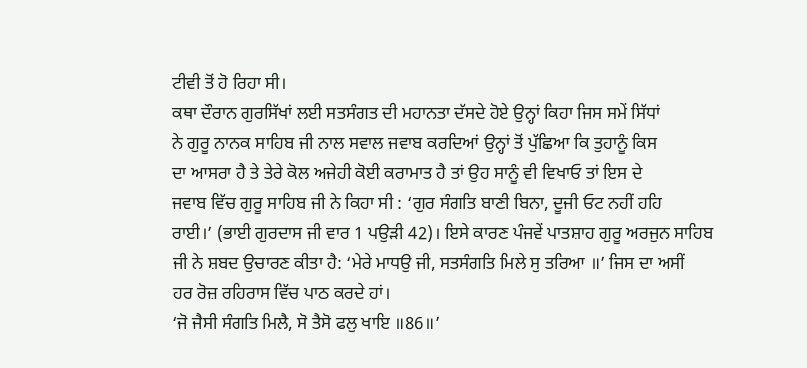ਟੀਵੀ ਤੋਂ ਹੋ ਰਿਹਾ ਸੀ।
ਕਥਾ ਦੌਰਾਨ ਗੁਰਸਿੱਖਾਂ ਲਈ ਸਤਸੰਗਤ ਦੀ ਮਹਾਨਤਾ ਦੱਸਦੇ ਹੋਏ ਉਨ੍ਹਾਂ ਕਿਹਾ ਜਿਸ ਸਮੇਂ ਸਿੱਧਾਂ
ਨੇ ਗੁਰੂ ਨਾਨਕ ਸਾਹਿਬ ਜੀ ਨਾਲ ਸਵਾਲ ਜਵਾਬ ਕਰਦਿਆਂ ਉਨ੍ਹਾਂ ਤੋਂ ਪੁੱਛਿਆ ਕਿ ਤੁਹਾਨੂੰ ਕਿਸ
ਦਾ ਆਸਰਾ ਹੈ ਤੇ ਤੇਰੇ ਕੋਲ ਅਜੇਹੀ ਕੋਈ ਕਰਾਮਾਤ ਹੈ ਤਾਂ ਉਹ ਸਾਨੂੰ ਵੀ ਵਿਖਾਓ ਤਾਂ ਇਸ ਦੇ
ਜਵਾਬ ਵਿੱਚ ਗੁਰੂ ਸਾਹਿਬ ਜੀ ਨੇ ਕਿਹਾ ਸੀ : ‘ਗੁਰ ਸੰਗਤਿ ਬਾਣੀ ਬਿਨਾ, ਦੂਜੀ ਓਟ ਨਹੀਂ ਹਹਿ
ਰਾਈ।’ (ਭਾਈ ਗੁਰਦਾਸ ਜੀ ਵਾਰ 1 ਪਉੜੀ 42)। ਇਸੇ ਕਾਰਣ ਪੰਜਵੇਂ ਪਾਤਸ਼ਾਹ ਗੁਰੂ ਅਰਜੁਨ ਸਾਹਿਬ
ਜੀ ਨੇ ਸ਼ਬਦ ਉਚਾਰਣ ਕੀਤਾ ਹੈ: ‘ਮੇਰੇ ਮਾਧਉ ਜੀ, ਸਤਸੰਗਤਿ ਮਿਲੇ ਸੁ ਤਰਿਆ ॥’ ਜਿਸ ਦਾ ਅਸੀਂ
ਹਰ ਰੋਜ਼ ਰਹਿਰਾਸ ਵਿੱਚ ਪਾਠ ਕਰਦੇ ਹਾਂ।
‘ਜੋ ਜੈਸੀ ਸੰਗਤਿ ਮਿਲੈ, ਸੋ ਤੈਸੋ ਫਲੁ ਖਾਇ ॥86॥’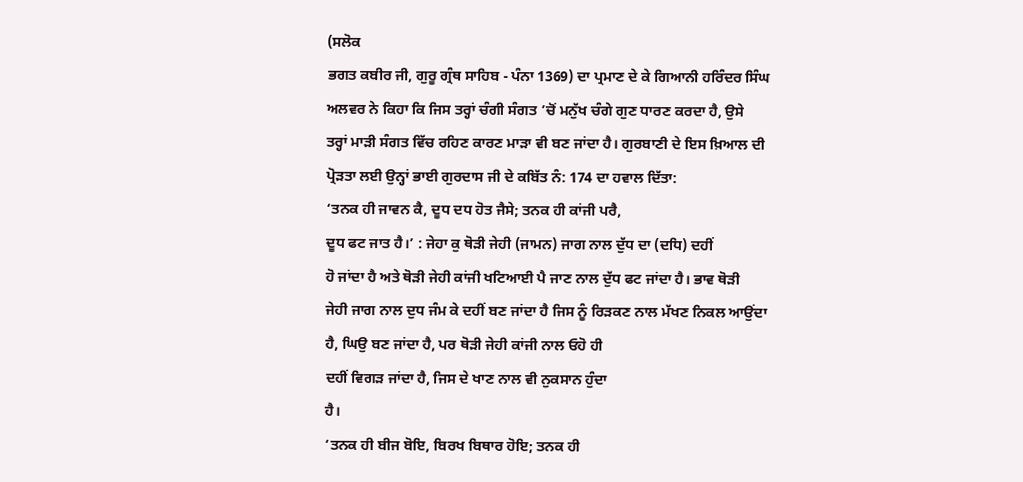(ਸਲੋਕ
ਭਗਤ ਕਬੀਰ ਜੀ, ਗੁਰੂ ਗ੍ਰੰਥ ਸਾਹਿਬ - ਪੰਨਾ 1369) ਦਾ ਪ੍ਰਮਾਣ ਦੇ ਕੇ ਗਿਆਨੀ ਹਰਿੰਦਰ ਸਿੰਘ
ਅਲਵਰ ਨੇ ਕਿਹਾ ਕਿ ਜਿਸ ਤਰ੍ਹਾਂ ਚੰਗੀ ਸੰਗਤ ’ਚੋਂ ਮਨੁੱਖ ਚੰਗੇ ਗੁਣ ਧਾਰਣ ਕਰਦਾ ਹੈ, ਉਸੇ
ਤਰ੍ਹਾਂ ਮਾੜੀ ਸੰਗਤ ਵਿੱਚ ਰਹਿਣ ਕਾਰਣ ਮਾੜਾ ਵੀ ਬਣ ਜਾਂਦਾ ਹੈ। ਗੁਰਬਾਣੀ ਦੇ ਇਸ ਖ਼ਿਆਲ ਦੀ
ਪ੍ਰੋੜਤਾ ਲਈ ਉਨ੍ਹਾਂ ਭਾਈ ਗੁਰਦਾਸ ਜੀ ਦੇ ਕਬਿੱਤ ਨੰ: 174 ਦਾ ਹਵਾਲ ਦਿੱਤਾ:
‘ਤਨਕ ਹੀ ਜਾਵਨ ਕੈ, ਦੂਧ ਦਧ ਹੋਤ ਜੈਸੇ; ਤਨਕ ਹੀ ਕਾਂਜੀ ਪਰੈ,
ਦੂਧ ਫਟ ਜਾਤ ਹੈ।’ : ਜੇਹਾ ਕੁ ਥੋੜੀ ਜੇਹੀ (ਜਾਮਨ) ਜਾਗ ਨਾਲ ਦੁੱਧ ਦਾ (ਦਧਿ) ਦਹੀਂ
ਹੋ ਜਾਂਦਾ ਹੈ ਅਤੇ ਥੋੜੀ ਜੇਹੀ ਕਾਂਜੀ ਖਟਿਆਈ ਪੈ ਜਾਣ ਨਾਲ ਦੁੱਧ ਫਟ ਜਾਂਦਾ ਹੈ। ਭਾਵ ਥੋੜੀ
ਜੇਹੀ ਜਾਗ ਨਾਲ ਦੁਧ ਜੰਮ ਕੇ ਦਹੀਂ ਬਣ ਜਾਂਦਾ ਹੈ ਜਿਸ ਨੂੰ ਰਿੜਕਣ ਨਾਲ ਮੱਖਣ ਨਿਕਲ ਆਉਂਦਾ
ਹੈ, ਘਿਉ ਬਣ ਜਾਂਦਾ ਹੈ, ਪਰ ਥੋੜੀ ਜੇਹੀ ਕਾਂਜੀ ਨਾਲ ਓਹੋ ਹੀ
ਦਹੀਂ ਵਿਗੜ ਜਾਂਦਾ ਹੈ, ਜਿਸ ਦੇ ਖਾਣ ਨਾਲ ਵੀ ਨੁਕਸਾਨ ਹੁੰਦਾ
ਹੈ।
‘ਤਨਕ ਹੀ ਬੀਜ ਬੋਇ, ਬਿਰਖ ਬਿਥਾਰ ਹੋਇ; ਤਨਕ ਹੀ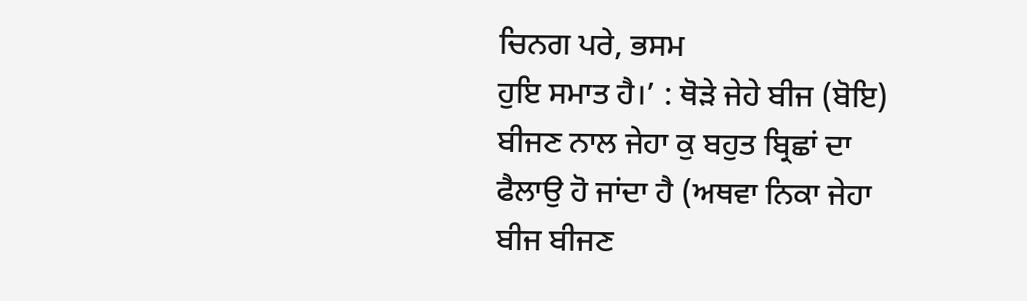ਚਿਨਗ ਪਰੇ, ਭਸਮ
ਹੁਇ ਸਮਾਤ ਹੈ।’ : ਥੋੜੇ ਜੇਹੇ ਬੀਜ (ਬੋਇ) ਬੀਜਣ ਨਾਲ ਜੇਹਾ ਕੁ ਬਹੁਤ ਬ੍ਰਿਛਾਂ ਦਾ
ਫੈਲਾਉ ਹੋ ਜਾਂਦਾ ਹੈ (ਅਥਵਾ ਨਿਕਾ ਜੇਹਾ ਬੀਜ ਬੀਜਣ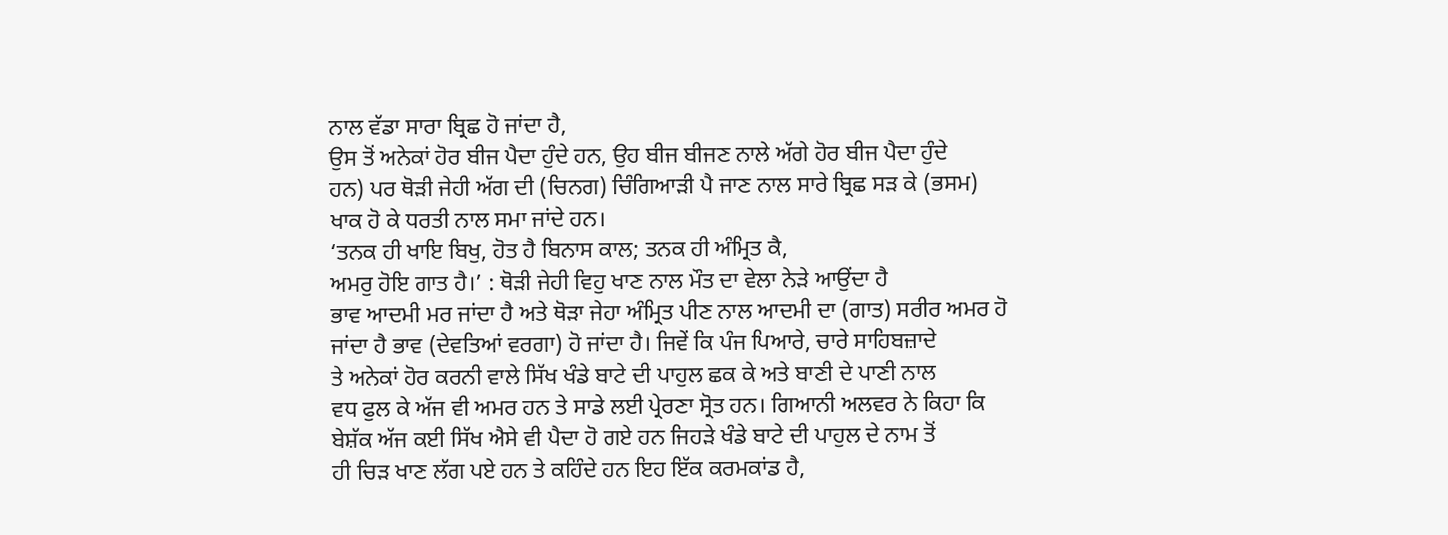ਨਾਲ ਵੱਡਾ ਸਾਰਾ ਬ੍ਰਿਛ ਹੋ ਜਾਂਦਾ ਹੈ,
ਉਸ ਤੋਂ ਅਨੇਕਾਂ ਹੋਰ ਬੀਜ ਪੈਦਾ ਹੁੰਦੇ ਹਨ, ਉਹ ਬੀਜ ਬੀਜਣ ਨਾਲੇ ਅੱਗੇ ਹੋਰ ਬੀਜ ਪੈਦਾ ਹੁੰਦੇ
ਹਨ) ਪਰ ਥੋੜੀ ਜੇਹੀ ਅੱਗ ਦੀ (ਚਿਨਗ) ਚਿੰਗਿਆੜੀ ਪੈ ਜਾਣ ਨਾਲ ਸਾਰੇ ਬ੍ਰਿਛ ਸੜ ਕੇ (ਭਸਮ)
ਖਾਕ ਹੋ ਕੇ ਧਰਤੀ ਨਾਲ ਸਮਾ ਜਾਂਦੇ ਹਨ।
‘ਤਨਕ ਹੀ ਖਾਇ ਬਿਖੁ, ਹੋਤ ਹੈ ਬਿਨਾਸ ਕਾਲ; ਤਨਕ ਹੀ ਅੰਮ੍ਰਿਤ ਕੈ,
ਅਮਰੁ ਹੋਇ ਗਾਤ ਹੈ।’ : ਥੋੜੀ ਜੇਹੀ ਵਿਹੁ ਖਾਣ ਨਾਲ ਮੌਤ ਦਾ ਵੇਲਾ ਨੇੜੇ ਆਉਂਦਾ ਹੈ
ਭਾਵ ਆਦਮੀ ਮਰ ਜਾਂਦਾ ਹੈ ਅਤੇ ਥੋੜਾ ਜੇਹਾ ਅੰਮ੍ਰਿਤ ਪੀਣ ਨਾਲ ਆਦਮੀ ਦਾ (ਗਾਤ) ਸਰੀਰ ਅਮਰ ਹੋ
ਜਾਂਦਾ ਹੈ ਭਾਵ (ਦੇਵਤਿਆਂ ਵਰਗਾ) ਹੋ ਜਾਂਦਾ ਹੈ। ਜਿਵੇਂ ਕਿ ਪੰਜ ਪਿਆਰੇ, ਚਾਰੇ ਸਾਹਿਬਜ਼ਾਦੇ
ਤੇ ਅਨੇਕਾਂ ਹੋਰ ਕਰਨੀ ਵਾਲੇ ਸਿੱਖ ਖੰਡੇ ਬਾਟੇ ਦੀ ਪਾਹੁਲ ਛਕ ਕੇ ਅਤੇ ਬਾਣੀ ਦੇ ਪਾਣੀ ਨਾਲ
ਵਧ ਫੁਲ ਕੇ ਅੱਜ ਵੀ ਅਮਰ ਹਨ ਤੇ ਸਾਡੇ ਲਈ ਪ੍ਰੇਰਣਾ ਸ੍ਰੋਤ ਹਨ। ਗਿਆਨੀ ਅਲਵਰ ਨੇ ਕਿਹਾ ਕਿ
ਬੇਸ਼ੱਕ ਅੱਜ ਕਈ ਸਿੱਖ ਐਸੇ ਵੀ ਪੈਦਾ ਹੋ ਗਏ ਹਨ ਜਿਹੜੇ ਖੰਡੇ ਬਾਟੇ ਦੀ ਪਾਹੁਲ ਦੇ ਨਾਮ ਤੋਂ
ਹੀ ਚਿੜ ਖਾਣ ਲੱਗ ਪਏ ਹਨ ਤੇ ਕਹਿੰਦੇ ਹਨ ਇਹ ਇੱਕ ਕਰਮਕਾਂਡ ਹੈ,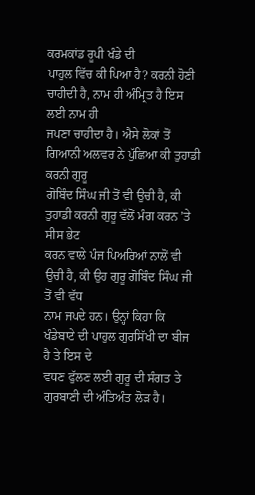ਕਰਮਕਾਂਡ ਰੂਪੀ ਖੰਡੇ ਦੀ
ਪਾਹੁਲ ਵਿੱਚ ਕੀ ਪਿਆ ਹੈ? ਕਰਨੀ ਹੋਣੀ ਚਾਹੀਦੀ ਹੈ, ਨਾਮ ਹੀ ਅੰਮ੍ਰਿਤ ਹੈ ਇਸ ਲਈ ਨਾਮ ਹੀ
ਜਪਣਾ ਚਾਹੀਦਾ ਹੈ। ਐਸੇ ਲੋਕਾਂ ਤੋਂ ਗਿਆਨੀ ਅਲਵਰ ਨੇ ਪੁੱਛਿਆ ਕੀ ਤੁਹਾਡੀ ਕਰਨੀ ਗੁਰੂ
ਗੋਬਿੰਦ ਸਿੰਘ ਜੀ ਤੋਂ ਵੀ ਉਚੀ ਹੈ, ਕੀ ਤੁਹਾਡੀ ਕਰਨੀ ਗੁਰੂ ਵੱਲੋਂ ਮੰਗ ਕਰਨ ’ਤੇ ਸੀਸ ਭੇਟ
ਕਰਨ ਵਾਲੇ ਪੰਜ ਪਿਅਰਿਆਂ ਨਾਲੋਂ ਵੀ ਉਚੀ ਹੈ, ਕੀ ਉਹ ਗੁਰੂ ਗੋਬਿੰਦ ਸਿੰਘ ਜੀ ਤੋਂ ਵੀ ਵੱਧ
ਨਾਮ ਜਪਦੇ ਹਨ। ਉਨ੍ਹਾਂ ਕਿਹਾ ਕਿ ਖੰਡੇਬਾਟੇ ਦੀ ਪਾਹੁਲ ਗੁਰਸਿੱਖੀ ਦਾ ਬੀਜ ਹੈ ਤੇ ਇਸ ਦੇ
ਵਧਣ ਫੁੱਲਣ ਲਈ ਗੁਰੂ ਦੀ ਸੰਗਤ ਤੇ ਗੁਰਬਾਣੀ ਦੀ ਅੰਤਿਅੰਤ ਲੋੜ ਹੈ।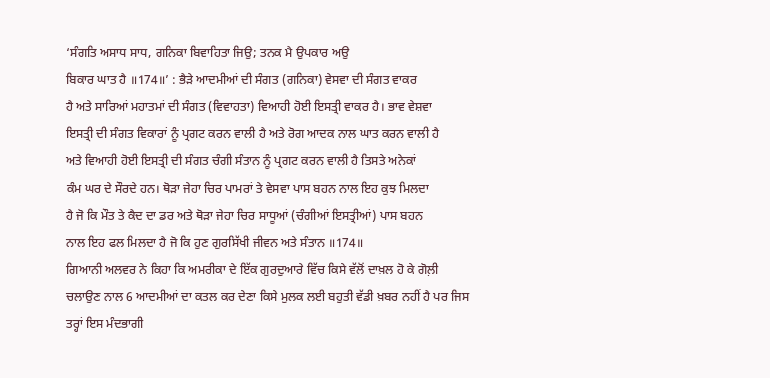‘ਸੰਗਤਿ ਅਸਾਧ ਸਾਧ, ਗਨਿਕਾ ਬਿਵਾਹਿਤਾ ਜਿਉ; ਤਨਕ ਮੈ ਉਪਕਾਰ ਅਉ
ਬਿਕਾਰ ਘਾਤ ਹੈ ॥174॥’ : ਭੈੜੇ ਆਦਮੀਆਂ ਦੀ ਸੰਗਤ (ਗਨਿਕਾ) ਵੇਸਵਾ ਦੀ ਸੰਗਤ ਵਾਕਰ
ਹੈ ਅਤੇ ਸਾਰਿਆਂ ਮਹਾਤਮਾਂ ਦੀ ਸੰਗਤ (ਵਿਵਾਹਤਾ) ਵਿਆਹੀ ਹੋਈ ਇਸਤ੍ਰੀ ਵਾਕਰ ਹੈ। ਭਾਵ ਵੇਸ਼ਵਾ
ਇਸਤ੍ਰੀ ਦੀ ਸੰਗਤ ਵਿਕਾਰਾਂ ਨੂੰ ਪ੍ਰਗਟ ਕਰਨ ਵਾਲੀ ਹੈ ਅਤੇ ਰੋਗ ਆਦਕ ਨਾਲ ਘਾਤ ਕਰਨ ਵਾਲੀ ਹੈ
ਅਤੇ ਵਿਆਹੀ ਹੋਈ ਇਸਤ੍ਰੀ ਦੀ ਸੰਗਤ ਚੰਗੀ ਸੰਤਾਨ ਨੂੰ ਪ੍ਰਗਟ ਕਰਨ ਵਾਲੀ ਹੈ ਤਿਸਤੇ ਅਨੇਕਾਂ
ਕੰਮ ਘਰ ਦੇ ਸੌਰਦੇ ਹਨ। ਥੋੜਾ ਜੇਹਾ ਚਿਰ ਪਾਮਰਾਂ ਤੇ ਵੇਸਵਾ ਪਾਸ ਬਹਨ ਨਾਲ ਇਹ ਕੁਝ ਮਿਲਦਾ
ਹੈ ਜੋ ਕਿ ਮੌਤ ਤੇ ਕੈਦ ਦਾ ਡਰ ਅਤੇ ਥੋੜਾ ਜੇਹਾ ਚਿਰ ਸਾਧੂਆਂ (ਚੰਗੀਆਂ ਇਸਤ੍ਰੀਆਂ) ਪਾਸ ਬਹਨ
ਨਾਲ ਇਹ ਫਲ ਮਿਲਦਾ ਹੈ ਜੋ ਕਿ ਹੁਣ ਗੁਰਸਿੱਖੀ ਜੀਵਨ ਅਤੇ ਸੰਤਾਨ ॥174॥
ਗਿਆਨੀ ਅਲਵਰ ਨੇ ਕਿਹਾ ਕਿ ਅਮਰੀਕਾ ਦੇ ਇੱਕ ਗੁਰਦੁਆਰੇ ਵਿੱਚ ਕਿਸੇ ਵੱਲੋਂ ਦਾਖ਼ਲ ਹੋ ਕੇ ਗੋਲ਼ੀ
ਚਲਾਉਣ ਨਾਲ 6 ਆਦਮੀਆਂ ਦਾ ਕਤਲ ਕਰ ਦੇਣਾ ਕਿਸੇ ਮੁਲਕ ਲਈ ਬਹੁਤੀ ਵੱਡੀ ਖ਼ਬਰ ਨਹੀਂ ਹੈ ਪਰ ਜਿਸ
ਤਰ੍ਹਾਂ ਇਸ ਮੰਦਭਾਗੀ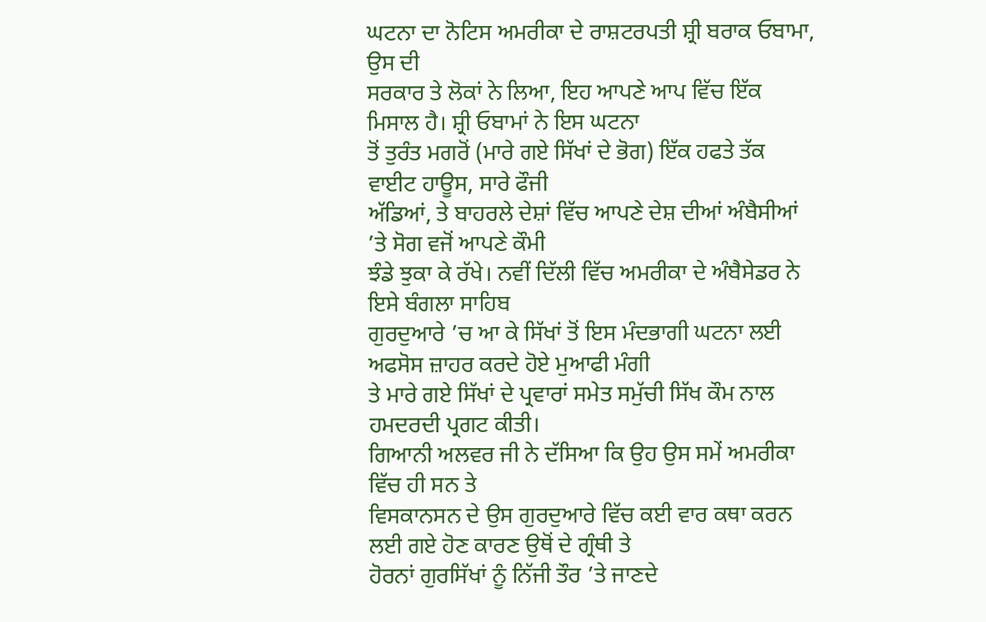ਘਟਨਾ ਦਾ ਨੋਟਿਸ ਅਮਰੀਕਾ ਦੇ ਰਾਸ਼ਟਰਪਤੀ ਸ਼੍ਰੀ ਬਰਾਕ ਓਬਾਮਾ, ਉਸ ਦੀ
ਸਰਕਾਰ ਤੇ ਲੋਕਾਂ ਨੇ ਲਿਆ, ਇਹ ਆਪਣੇ ਆਪ ਵਿੱਚ ਇੱਕ ਮਿਸਾਲ ਹੈ। ਸ਼੍ਰੀ ਓਬਾਮਾਂ ਨੇ ਇਸ ਘਟਨਾ
ਤੋਂ ਤੁਰੰਤ ਮਗਰੋਂ (ਮਾਰੇ ਗਏ ਸਿੱਖਾਂ ਦੇ ਭੋਗ) ਇੱਕ ਹਫਤੇ ਤੱਕ ਵਾਈਟ ਹਾਊਸ, ਸਾਰੇ ਫੌਜੀ
ਅੱਡਿਆਂ, ਤੇ ਬਾਹਰਲੇ ਦੇਸ਼ਾਂ ਵਿੱਚ ਆਪਣੇ ਦੇਸ਼ ਦੀਆਂ ਅੰਬੈਸੀਆਂ ’ਤੇ ਸੋਗ ਵਜੋਂ ਆਪਣੇ ਕੌਮੀ
ਝੰਡੇ ਝੁਕਾ ਕੇ ਰੱਖੇ। ਨਵੀਂ ਦਿੱਲੀ ਵਿੱਚ ਅਮਰੀਕਾ ਦੇ ਅੰਬੈਸੇਡਰ ਨੇ ਇਸੇ ਬੰਗਲਾ ਸਾਹਿਬ
ਗੁਰਦੁਆਰੇ ’ਚ ਆ ਕੇ ਸਿੱਖਾਂ ਤੋਂ ਇਸ ਮੰਦਭਾਗੀ ਘਟਨਾ ਲਈ ਅਫਸੋਸ ਜ਼ਾਹਰ ਕਰਦੇ ਹੋਏ ਮੁਆਫੀ ਮੰਗੀ
ਤੇ ਮਾਰੇ ਗਏ ਸਿੱਖਾਂ ਦੇ ਪ੍ਰਵਾਰਾਂ ਸਮੇਤ ਸਮੁੱਚੀ ਸਿੱਖ ਕੌਮ ਨਾਲ ਹਮਦਰਦੀ ਪ੍ਰਗਟ ਕੀਤੀ।
ਗਿਆਨੀ ਅਲਵਰ ਜੀ ਨੇ ਦੱਸਿਆ ਕਿ ਉਹ ਉਸ ਸਮੇਂ ਅਮਰੀਕਾ ਵਿੱਚ ਹੀ ਸਨ ਤੇ
ਵਿਸਕਾਨਸਨ ਦੇ ਉਸ ਗੁਰਦੁਆਰੇ ਵਿੱਚ ਕਈ ਵਾਰ ਕਥਾ ਕਰਨ ਲਈ ਗਏ ਹੋਣ ਕਾਰਣ ਉਥੋਂ ਦੇ ਗ੍ਰੰਥੀ ਤੇ
ਹੋਰਨਾਂ ਗੁਰਸਿੱਖਾਂ ਨੂੰ ਨਿੱਜੀ ਤੌਰ ’ਤੇ ਜਾਣਦੇ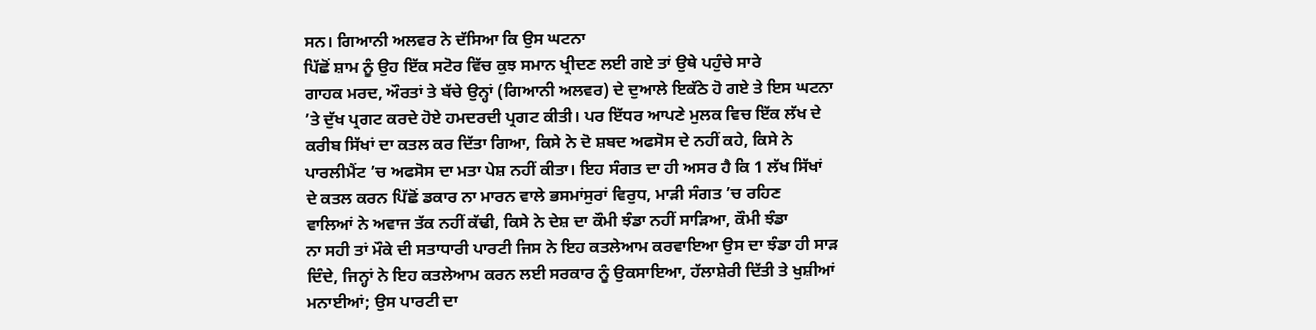ਸਨ। ਗਿਆਨੀ ਅਲਵਰ ਨੇ ਦੱਸਿਆ ਕਿ ਉਸ ਘਟਨਾ
ਪਿੱਛੋਂ ਸ਼ਾਮ ਨੂੰ ਉਹ ਇੱਕ ਸਟੋਰ ਵਿੱਚ ਕੁਝ ਸਮਾਨ ਖ੍ਰੀਦਣ ਲਈ ਗਏ ਤਾਂ ਉਥੇ ਪਹੁੰਚੇ ਸਾਰੇ
ਗਾਹਕ ਮਰਦ, ਔਰਤਾਂ ਤੇ ਬੱਚੇ ਉਨ੍ਹਾਂ (ਗਿਆਨੀ ਅਲਵਰ) ਦੇ ਦੁਆਲੇ ਇਕੱਠੇ ਹੋ ਗਏ ਤੇ ਇਸ ਘਟਨਾ
’ਤੇ ਦੁੱਖ ਪ੍ਰਗਟ ਕਰਦੇ ਹੋਏ ਹਮਦਰਦੀ ਪ੍ਰਗਟ ਕੀਤੀ। ਪਰ ਇੱਧਰ ਆਪਣੇ ਮੁਲਕ ਵਿਚ ਇੱਕ ਲੱਖ ਦੇ
ਕਰੀਬ ਸਿੱਖਾਂ ਦਾ ਕਤਲ ਕਰ ਦਿੱਤਾ ਗਿਆ, ਕਿਸੇ ਨੇ ਦੋ ਸ਼ਬਦ ਅਫਸੋਸ ਦੇ ਨਹੀਂ ਕਹੇ, ਕਿਸੇ ਨੇ
ਪਾਰਲੀਮੈਂਟ ’ਚ ਅਫਸੋਸ ਦਾ ਮਤਾ ਪੇਸ਼ ਨਹੀਂ ਕੀਤਾ। ਇਹ ਸੰਗਤ ਦਾ ਹੀ ਅਸਰ ਹੈ ਕਿ 1 ਲੱਖ ਸਿੱਖਾਂ
ਦੇ ਕਤਲ ਕਰਨ ਪਿੱਛੋਂ ਡਕਾਰ ਨਾ ਮਾਰਨ ਵਾਲੇ ਭਸਮਾਂਸੁਰਾਂ ਵਿਰੁਧ, ਮਾੜੀ ਸੰਗਤ ’ਚ ਰਹਿਣ
ਵਾਲਿਆਂ ਨੇ ਅਵਾਜ ਤੱਕ ਨਹੀਂ ਕੱਢੀ, ਕਿਸੇ ਨੇ ਦੇਸ਼ ਦਾ ਕੌਮੀ ਝੰਡਾ ਨਹੀਂ ਸਾੜਿਆ, ਕੌਮੀ ਝੰਡਾ
ਨਾ ਸਹੀ ਤਾਂ ਮੌਕੇ ਦੀ ਸਤਾਧਾਰੀ ਪਾਰਟੀ ਜਿਸ ਨੇ ਇਹ ਕਤਲੇਆਮ ਕਰਵਾਇਆ ਉਸ ਦਾ ਝੰਡਾ ਹੀ ਸਾੜ
ਦਿੰਦੇ, ਜਿਨ੍ਹਾਂ ਨੇ ਇਹ ਕਤਲੇਆਮ ਕਰਨ ਲਈ ਸਰਕਾਰ ਨੂੰ ਉਕਸਾਇਆ, ਹੱਲਾਸ਼ੇਰੀ ਦਿੱਤੀ ਤੇ ਖੁਸ਼ੀਆਂ
ਮਨਾਈਆਂ; ਉਸ ਪਾਰਟੀ ਦਾ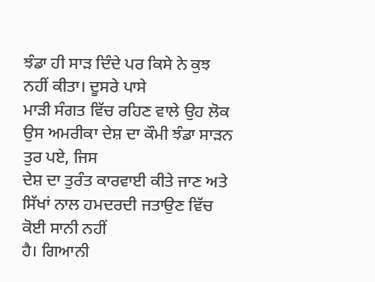ਝੰਡਾ ਹੀ ਸਾੜ ਦਿੰਦੇ ਪਰ ਕਿਸੇ ਨੇ ਕੁਝ ਨਹੀਂ ਕੀਤਾ। ਦੂਸਰੇ ਪਾਸੇ
ਮਾੜੀ ਸੰਗਤ ਵਿੱਚ ਰਹਿਣ ਵਾਲੇ ਉਹ ਲੋਕ ਉਸ ਅਮਰੀਕਾ ਦੇਸ਼ ਦਾ ਕੌਮੀ ਝੰਡਾ ਸਾੜਨ ਤੁਰ ਪਏ, ਜਿਸ
ਦੇਸ਼ ਦਾ ਤੁਰੰਤ ਕਾਰਵਾਈ ਕੀਤੇ ਜਾਣ ਅਤੇ ਸਿੱਖਾਂ ਨਾਲ ਹਮਦਰਦੀ ਜਤਾਉਣ ਵਿੱਚ ਕੋਈ ਸਾਨੀ ਨਹੀਂ
ਹੈ। ਗਿਆਨੀ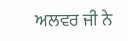ਅਲਵਰ ਜੀ ਨੇ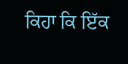ਕਿਹਾ ਕਿ ਇੱਕ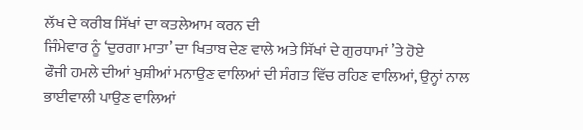ਲੱਖ ਦੇ ਕਰੀਬ ਸਿੱਖਾਂ ਦਾ ਕਤਲੇਆਮ ਕਰਨ ਦੀ
ਜਿੰਮੇਵਾਰ ਨੂੰ ‘ਦੁਰਗਾ ਮਾਤਾ’ ਦਾ ਖਿਤਾਬ ਦੇਣ ਵਾਲੇ ਅਤੇ ਸਿੱਖਾਂ ਦੇ ਗੁਰਧਾਮਾਂ ’ਤੇ ਹੋਏ
ਫੌਜੀ ਹਮਲੇ ਦੀਆਂ ਖੁਸ਼ੀਆਂ ਮਨਾਉਣ ਵਾਲਿਆਂ ਦੀ ਸੰਗਤ ਵਿੱਚ ਰਹਿਣ ਵਾਲਿਆਂ, ਉਨ੍ਹਾਂ ਨਾਲ
ਭਾਈਵਾਲੀ ਪਾਉਣ ਵਾਲਿਆਂ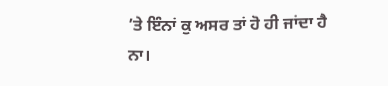’ਤੇ ਇੰਨਾਂ ਕੁ ਅਸਰ ਤਾਂ ਹੋ ਹੀ ਜਾਂਦਾ ਹੈ ਨਾ।